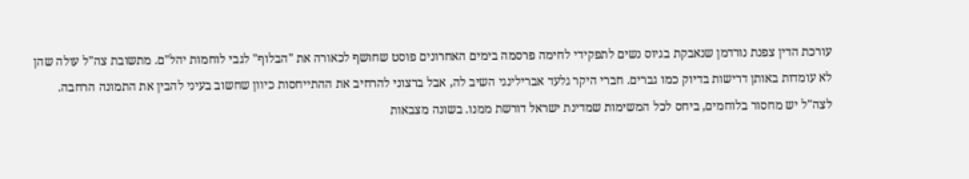עורכת הדין צפנת נורדמן שנאבקת בגיוס נשים לתפקידי לחימה פרסמה בימים האחרונים פוסט שחושף לכאורה את "הבלוף" לגבי לוחמות יהל"ם. מתשובת צה"ל עולה שהן לא עומדות באותן דרישות בדיוק כמו גברים. חברי היקר גלעד אברילינגי השיב לה, אבל ברצוני להרחיב את ההתייחסות כיוון שחשוב בעיני להבין את התמונה הרחבה. לצה"ל יש מחסור בלוחמים, ביחס לכל המשימות שמדינת ישראל דורשת ממנו. בשונה מצבאות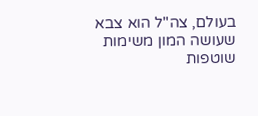בעולם, צה"ל הוא צבא שעושה המון משימות שוטפות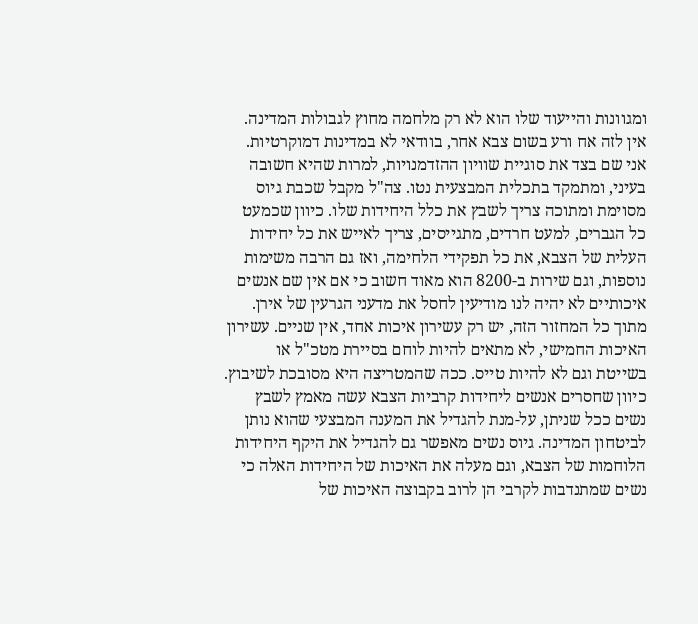ומגוונות והייעוד שלו הוא לא רק מלחמה מחוץ לגבולות המדינה. אין לזה אח ורע בשום צבא אחר, בוודאי לא במדינות דמוקרטיות.
אני שם בצד את סוגיית שוויון ההזדמנויות, למרות שהיא חשובה בעיני, ומתמקד בתכלית המבצעית נטו. צה"ל מקבל שכבת גיוס מסוימת ומתוכה צריך לשבץ את כלל היחידות שלו. כיוון שכמעט כל הגברים, למעט חרדים, מתגייסים, צריך לאייש את כל יחידות העלית של הצבא, את כל תפקידי הלחימה, ואז גם הרבה משימות נוספות, וגם שירות ב-8200 הוא מאוד חשוב כי אם אין שם אנשים איכותיים לא יהיה לנו מודיעין לחסל את מדעני הגרעין של אירן. מתוך כל המחזור הזה, יש רק עשירון איכות אחד, אין שניים. עשירון האיכות החמישי, לא מתאים להיות לוחם בסיירת מטכ"ל או בשייטת וגם לא להיות טייס. ככה שהמטריצה היא מסובכת לשיבוץ.
כיוון שחסרים אנשים ליחידות קרביות הצבא עשה מאמץ לשבץ נשים ככל שניתן, על-מנת להגדיל את המענה המבצעי שהוא נותן לביטחון המדינה. גיוס נשים מאפשר גם להגדיל את היקף היחידות הלוחמות של הצבא, וגם מעלה את האיכות של היחידות האלה כי נשים שמתנדבות לקרבי הן לרוב בקבוצה האיכות של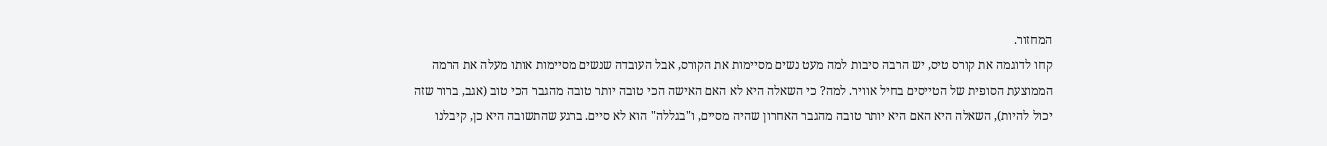המחזור.
קחו לדוגמה את קורס טיס, יש הרבה סיבות למה מעט נשים מסיימות את הקורס, אבל העובדה שנשים מסיימות אותו מעלה את הרמה הממוצעת הסופית של הטייסים בחיל אוויר. למה? כי השאלה היא לא האם האישה הכי טובה יותר טובה מהגבר הכי טוב (אגב, ברור שזה יכול להיות), השאלה היא האם היא יותר טובה מהגבר האחרון שהיה מסיים, ו"בגללה" הוא לא סיים. ברגע שהתשובה היא כן, קיבלנו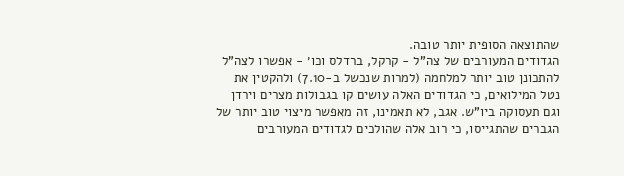שהתוצאה הסופית יותר טובה.
הגדודים המעורבים של צה"ל - קרקל, ברדלס וכו׳ - אפשרו לצה"ל להתכונן טוב יותר למלחמה (למרות שנכשל ב-7.10) ולהקטין את נטל המילואים, כי הגדודים האלה עושים קו בגבולות מצרים וירדן וגם תעסוקה ביו"ש. אגב, לא תאמינו, זה מאפשר מיצוי טוב יותר של הגברים שהתגייסו, כי רוב אלה שהולכים לגדודים המעורבים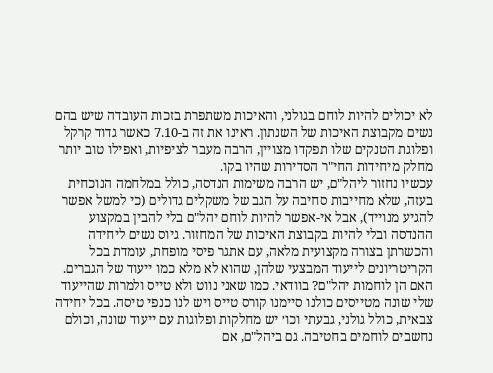לא יכולים להיות לוחם בגולני, והאיכות משתפרת בזכות העובדה שיש בהם נשים מקבוצת האיכות של השנתון. ראינו את זה ב-7.10 כאשר גדוד קרקל ופלוגת הטנקים שלו תפקדו מצויין, הרבה מעבר לציפיות, ואפילו טוב יותר מחלק מיחידות החי"ר הסדירות שהיו בקו.
עכשיו נחזור ליהל"ם, יש הרבה משימות הנדסה, כולל במלחמה הנוכחית בעזה, שלא מחייבות סחיבה על הגב של משקלים גדולים (כי למשל אפשר להגיע מנוייד), אבל אי-אפשר להיות לוחם יהל"ם בלי להבין במקצוע ההנדסה ובלי להיות בקבוצת האיכות של המחזור. גיוס נשים ליחידה והכשרתן בצורה מקצועית מלאה, עם אתגר פיסי מופחת, עומדת בכל הקריטריונים לייעוד המבצעי שלהן, שהוא לא מלא כמו ייעוד של הגברים. האם הן לוחמות יהל"ם? בוודאי. כמו שאני נווט ולא טייס ולמרות שהייעוד שלי שונה מטייסים כולנו סיימנו קורס טייס ויש לנו כנפי טיסה. בכל יחידה צבאית, כולל גולני, גבעתי וכו׳ יש מחלקות ופלוגות עם ייעוד שונה, וכולם נחשבים לוחמים בחטיבה. גם ביהל"ם, אם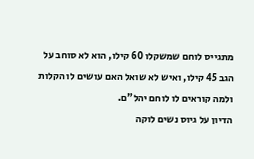מתגייס לוחם שמשקלו 60 קילו, הוא לא סוחב על הגב 45 קילו, ואיש לא שואל האם עושים לו הקלות ולמה קוראים לו לוחם יהל"ם.
הדיון על גיוס נשים לוקה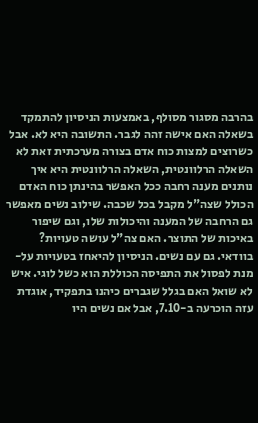בהרבה מסגור מסולף, באמצעות הניסיון להתמקד בשאלה האם אישה זהה לגבר. התשובה היא לא. אבל כשרוצים למצות כוח אדם בצורה מערכתית זאת לא השאלה הרלוונטית, השאלה הרלוונטית היא איך נותנים מענה רחבה ככל האפשר בהינתן כוח האדם הכולל שצה"ל מקבל בכל שכבה. שילוב נשים מאפשר גם הרחבה של המענה והיכולות שלו, וגם שיפור באיכות של התוצר. האם צה"ל עושה טעויות? בוודאי. גם עם נשים. הניסיון להיאחז בטעויות על-מנת לפסול את התפיסה הכוללת הוא כשל לוגי. איש לא שואל האם בגלל שגברים כיהנו בתפקיד, אוגדת עזה הוכרעה ב-7.10, אבל אם נשים היו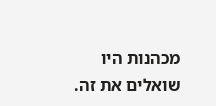מכהנות היו שואלים את זה.